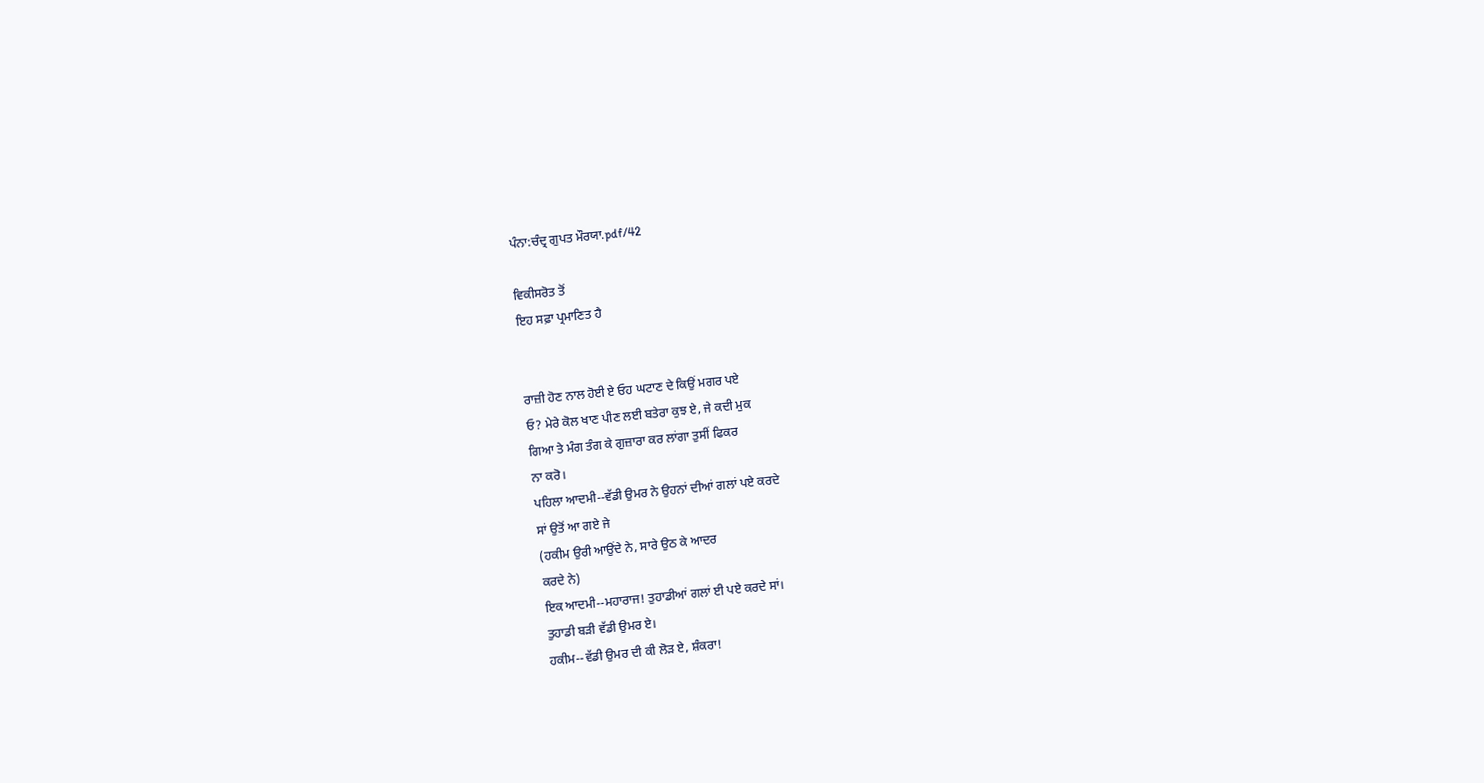ਪੰਨਾ:ਚੰਦ੍ਰ ਗੁਪਤ ਮੌਰਯਾ.pdf/42

ਵਿਕੀਸਰੋਤ ਤੋਂ
ਇਹ ਸਫ਼ਾ ਪ੍ਰਮਾਣਿਤ ਹੈ


ਰਾਜ਼ੀ ਹੋਣ ਨਾਲ ਹੋਈ ਏ ਓਹ ਘਟਾਣ ਦੇ ਕਿਉਂ ਮਗਰ ਪਏ
ਓ? ਮੇਰੇ ਕੋਲ ਖਾਣ ਪੀਣ ਲਈ ਬਤੇਰਾ ਕੁਝ ਏ, ਜੇ ਕਦੀ ਮੁਕ
ਗਿਆ ਤੇ ਮੰਗ ਤੰਗ ਕੇ ਗੁਜ਼ਾਰਾ ਕਰ ਲਾਂਗਾ ਤੁਸੀਂ ਫਿਕਰ
ਨਾ ਕਰੋ।
ਪਹਿਲਾ ਆਦਮੀ--ਵੱਡੀ ਉਮਰ ਨੇ ਉਹਨਾਂ ਦੀਆਂ ਗਲਾਂ ਪਏ ਕਰਦੇ
ਸਾਂ ਉਤੋਂ ਆ ਗਏ ਜੇ
(ਹਕੀਮ ਉਰੀ ਆਉਂਦੇ ਨੇ, ਸਾਰੇ ਉਠ ਕੇ ਆਦਰ
ਕਰਦੇ ਨੇ)
ਇਕ ਆਦਮੀ--ਮਹਾਰਾਜ! ਤੁਹਾਡੀਆਂ ਗਲਾਂ ਈ ਪਏ ਕਰਦੇ ਸਾਂ।
ਤੁਹਾਡੀ ਬੜੀ ਵੱਡੀ ਉਮਰ ਏ।
ਹਕੀਮ--ਵੱਡੀ ਉਮਰ ਦੀ ਕੀ ਲੋੜ ਏ, ਸ਼ੰਕਰਾ!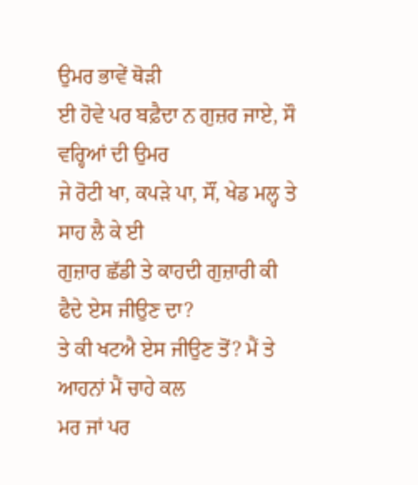ਉਮਰ ਭਾਵੇਂ ਥੋੜੀ
ਈ ਹੋਵੇ ਪਰ ਬਫ਼ੈਦਾ ਨ ਗੁਜ਼ਰ ਜਾਏ, ਸੌ ਵਰ੍ਹਿਆਂ ਦੀ ਉਮਰ
ਜੇ ਰੋਟੀ ਖਾ, ਕਪੜੇ ਪਾ, ਸੌਂ, ਖੇਡ ਮਲ੍ਹ ਤੇ ਸਾਹ ਲੈ ਕੇ ਈ
ਗੁਜ਼ਾਰ ਛੱਡੀ ਤੇ ਕਾਹਦੀ ਗੁਜ਼ਾਰੀ ਕੀ ਫੈਦੇ ਏਸ ਜੀਉਣ ਦਾ?
ਤੇ ਕੀ ਖਟਐ ਏਸ ਜੀਉਣ ਤੋਂ? ਮੈਂ ਤੇ ਆਹਨਾਂ ਮੈਂ ਚਾਹੇ ਕਲ
ਮਰ ਜਾਂ ਪਰ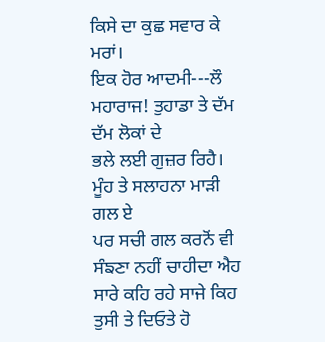ਕਿਸੇ ਦਾ ਕੁਛ ਸਵਾਰ ਕੇ ਮਰਾਂ।
ਇਕ ਹੋਰ ਆਦਮੀ---ਲੌ ਮਹਾਰਾਜ! ਤੁਹਾਡਾ ਤੇ ਦੱਮ ਦੱਮ ਲੋਕਾਂ ਦੇ
ਭਲੇ ਲਈ ਗੁਜ਼ਰ ਰਿਹੈ। ਮੂੰਹ ਤੇ ਸਲਾਹਨਾ ਮਾੜੀ ਗਲ ਏ
ਪਰ ਸਚੀ ਗਲ ਕਰਨੋਂ ਵੀ ਸੰਙਣਾ ਨਹੀਂ ਚਾਹੀਦਾ ਐਹ
ਸਾਰੇ ਕਹਿ ਰਹੇ ਸਾਜੇ ਕਿਹ ਤੁਸੀ ਤੇ ਦਿਓਤੇ ਹੋ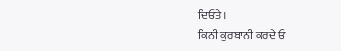ਦਿਓਤੇ।
ਕਿਨੀ ਕੁਰਬਾਨੀ ਕਰਦੇ ਓ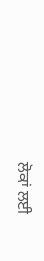ਲੋਕਾਂ ਲਈ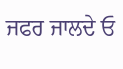ਜਫਰ ਜਾਲਦੇ ਓ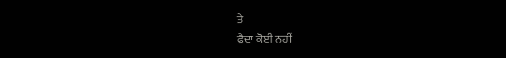ਤੇ
ਫੈਦਾ ਕੋਈ ਨਹੀਂ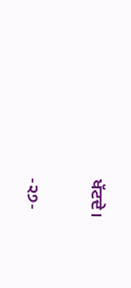ਖੱਟਦੇ।

-੨੭-